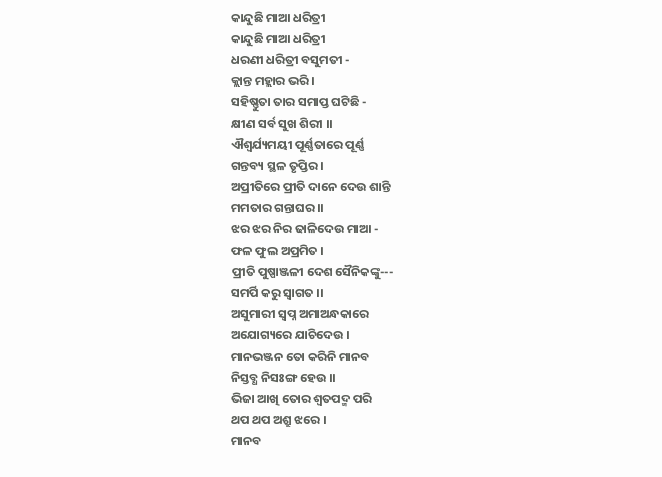କାନ୍ଦୁଛି ମାଆ ଧରିତ୍ରୀ
କାନ୍ଦୁଛି ମାଆ ଧରିତ୍ରୀ
ଧରଣୀ ଧରିତ୍ରୀ ବସୁମତୀ -
କ୍ଲାନ୍ତ ମହ୍ଲାର ଭରି ।
ସହିଷ୍ଣୁତା ତାର ସମାପ୍ତ ଘଟିଛି -
କ୍ଷୀଣ ସର୍ବ ସୁଖ ଶିରୀ ।।
ଐଶ୍ୱର୍ଯ୍ୟମୟୀ ପୂର୍ଣ୍ଣତାରେ ପୂର୍ଣ୍ଣ
ଗନ୍ତବ୍ୟ ସ୍ଥଳ ତୃପ୍ତିର ।
ଅପ୍ରୀତିରେ ପ୍ରୀତି ଦାନେ ଦେଉ ଶାନ୍ତି
ମମତାର ଗନ୍ତାଘର ।।
ଝର ଝର ନିର ଢାଳିଦେଉ ମାଆ -
ଫଳ ଫୁଲ ଅପ୍ରମିତ ।
ପ୍ରୀତି ପୁଷ୍ପାଞ୍ଜଳୀ ଦେଶ ସୈନିକଙ୍କୁ---
ସମର୍ପି କରୁ ସ୍ୱାଗତ ।।
ଅସୁମାରୀ ସ୍ୱପ୍ନ ଅମାଅନ୍ଧକାରେ
ଅଯୋଗ୍ୟରେ ଯାଚିଦେଉ ।
ମାନଭଞ୍ଜନ ତୋ କରିନି ମାନବ
ନିସ୍ତବ୍ଧ ନିସଃଙ୍ଗ ହେଉ ।।
ଭିଜା ଆଖି ତୋର ଶ୍ୱତପଦ୍ମ ପରି
ଥପ ଥପ ଅଶ୍ରୁ ଝରେ ।
ମାନବ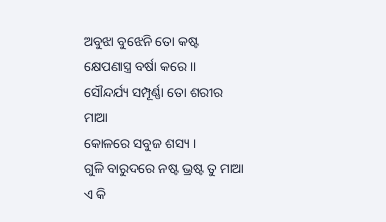ଅବୁଝା ବୁଝେନି ତୋ କଷ୍ଟ
କ୍ଷେପଣାସ୍ତ୍ର ବର୍ଷା କରେ ।।
ସୌନ୍ଦର୍ଯ୍ୟ ସମ୍ପୂର୍ଣ୍ଣା ତୋ ଶରୀର ମାଆ
କୋଳରେ ସବୁଜ ଶସ୍ୟ ।
ଗୁଳି ବାରୁଦରେ ନଷ୍ଟ ଭ୍ରଷ୍ଟ ତୁ ମାଆ
ଏ କି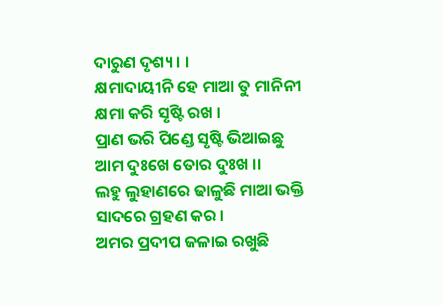ଦାରୁଣ ଦୃଶ୍ୟ । ।
କ୍ଷମାଦାୟୀନି ହେ ମାଆ ତୁ ମାନିନୀ
କ୍ଷମା କରି ସୃଷ୍ଟି ରଖ ।
ପ୍ରାଣ ଭରି ପିଣ୍ଡେ ସୃଷ୍ଟି ଭିଆଇଛୁ
ଆମ ଦୁଃଖେ ତୋର ଦୁଃଖ ।।
ଲହୁ ଲୁହାଣରେ ଢାଳୁଛି ମାଆ ଭକ୍ତି
ସାଦରେ ଗ୍ରହଣ କର ।
ଅମର ପ୍ରଦୀପ ଜଳାଇ ରଖୁଛି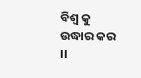ବିଶ୍ୱ କୁ ଉଦ୍ଧାର କର ।।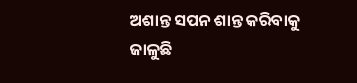ଅଶାନ୍ତ ସପନ ଶାନ୍ତ କରିବାକୁ
ଜାଳୁଛି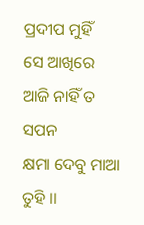ପ୍ରଦୀପ ମୁହିଁ
ସେ ଆଖିରେ ଆଜି ନାହିଁ ତ ସପନ
କ୍ଷମା ଦେବୁ ମାଆ ତୁହି ।।